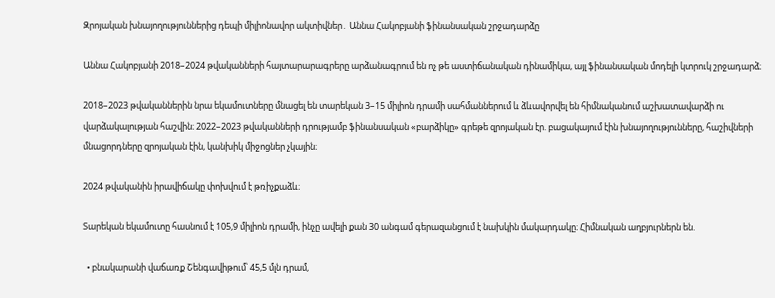Զրոյական խնայողություններից դեպի միլիոնավոր ակտիվներ․ Աննա Հակոբյանի ֆինանսական շրջադարձը

Աննա Հակոբյանի 2018–2024 թվականների հայտարարագրերը արձանագրում են ոչ թե աստիճանական դինամիկա, այլ ֆինանսական մոդելի կտրուկ շրջադարձ։

2018–2023 թվականներին նրա եկամուտները մնացել են տարեկան 3–15 միլիոն դրամի սահմաններում և ձևավորվել են հիմնականում աշխատավարձի ու վարձակալության հաշվին։ 2022–2023 թվականների դրությամբ ֆինանսական «բարձիկը» գրեթե զրոյական էր. բացակայում էին խնայողությունները, հաշիվների մնացորդները զրոյական էին, կանխիկ միջոցներ չկային։

2024 թվականին իրավիճակը փոխվում է թռիչքաձև։

Տարեկան եկամուտը հասնում է 105,9 միլիոն դրամի, ինչը ավելի քան 30 անգամ գերազանցում է նախկին մակարդակը։ Հիմնական աղբյուրներն են.

  • բնակարանի վաճառք Շենգավիթում՝ 45,5 մլն դրամ,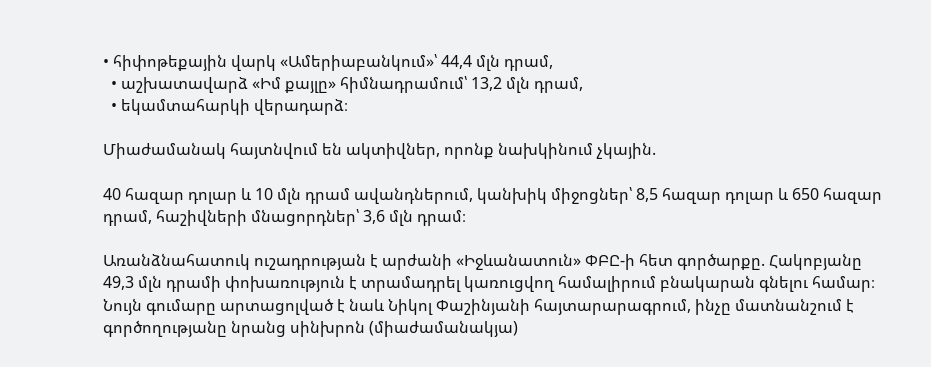• հիփոթեքային վարկ «Ամերիաբանկում»՝ 44,4 մլն դրամ,
  • աշխատավարձ «Իմ քայլը» հիմնադրամում՝ 13,2 մլն դրամ,
  • եկամտահարկի վերադարձ։

Միաժամանակ հայտնվում են ակտիվներ, որոնք նախկինում չկային.

40 հազար դոլար և 10 մլն դրամ ավանդներում, կանխիկ միջոցներ՝ 8,5 հազար դոլար և 650 հազար դրամ, հաշիվների մնացորդներ՝ 3,6 մլն դրամ։

Առանձնահատուկ ուշադրության է արժանի «Իջևանատուն» ՓԲԸ-ի հետ գործարքը. Հակոբյանը 49,3 մլն դրամի փոխառություն է տրամադրել կառուցվող համալիրում բնակարան գնելու համար։ Նույն գումարը արտացոլված է նաև Նիկոլ Փաշինյանի հայտարարագրում, ինչը մատնանշում է գործողությանը նրանց սինխրոն (միաժամանակյա)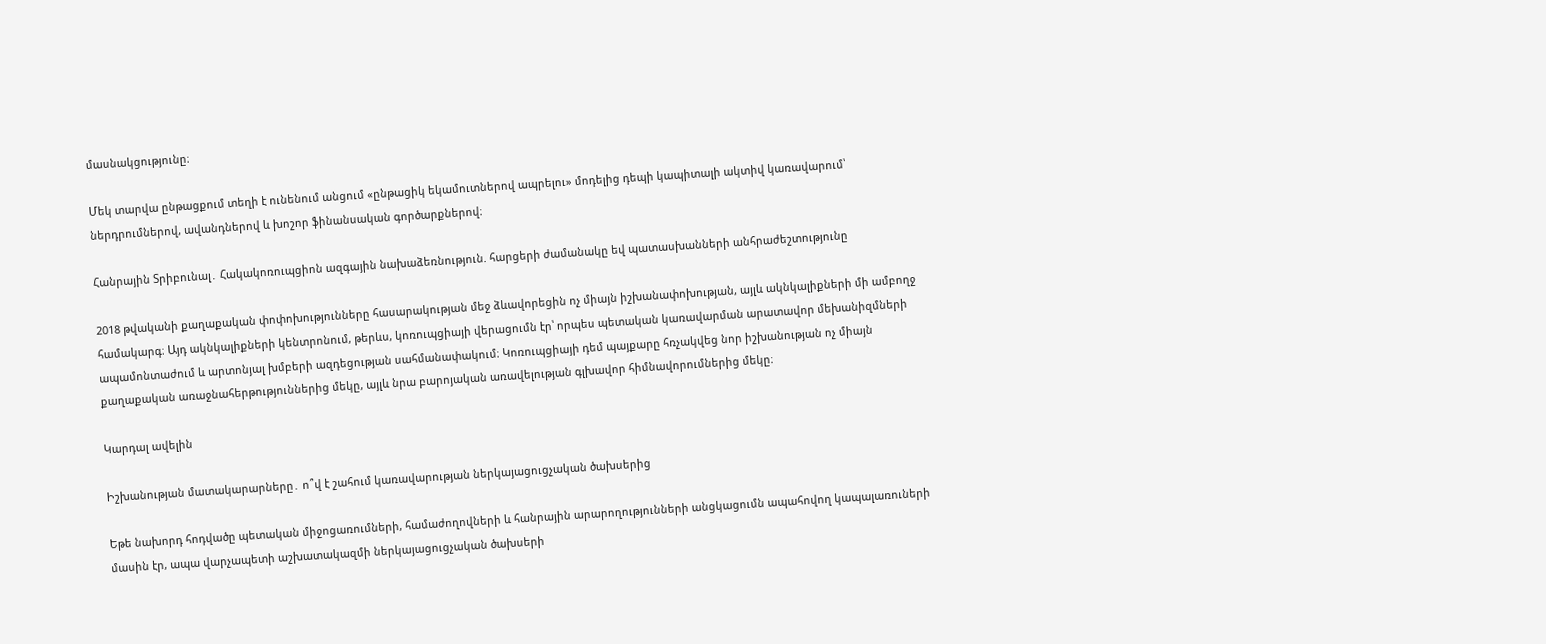մասնակցությունը։

Մեկ տարվա ընթացքում տեղի է ունենում անցում «ընթացիկ եկամուտներով ապրելու» մոդելից դեպի կապիտալի ակտիվ կառավարում՝ ներդրումներով, ավանդներով և խոշոր ֆինանսական գործարքներով։

Հանրային Տրիբունալ․ Հակակոռուպցիոն ազգային նախաձեռնություն. հարցերի ժամանակը եվ պատասխանների անհրաժեշտությունը

2018 թվականի քաղաքական փոփոխությունները հասարակության մեջ ձևավորեցին ոչ միայն իշխանափոխության, այլև ակնկալիքների մի ամբողջ համակարգ։ Այդ ակնկալիքների կենտրոնում, թերևս, կոռուպցիայի վերացումն էր՝ որպես պետական կառավարման արատավոր մեխանիզմների ապամոնտաժում և արտոնյալ խմբերի ազդեցության սահմանափակում։ Կոռուպցիայի դեմ պայքարը հռչակվեց նոր իշխանության ոչ միայն քաղաքական առաջնահերթություններից մեկը, այլև նրա բարոյական առավելության գլխավոր հիմնավորումներից մեկը։

Կարդալ ավելին

Իշխանության մատակարարները․ ո՞վ է շահում կառավարության ներկայացուցչական ծախսերից

Եթե նախորդ հոդվածը պետական միջոցառումների, համաժողովների և հանրային արարողությունների անցկացումն ապահովող կապալառուների մասին էր, ապա վարչապետի աշխատակազմի ներկայացուցչական ծախսերի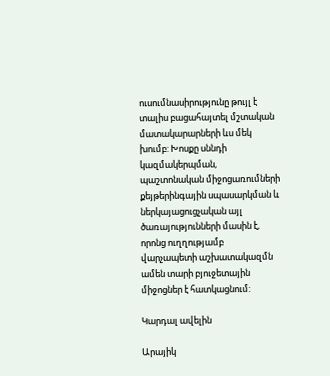ուսումնասիրությունը թույլ է տալիս բացահայտել մշտական մատակարարների ևս մեկ խումբ: Խոսքը սննդի կազմակերպման, պաշտոնական միջոցառումների քեյթերինգային սպասարկման և ներկայացուցչական այլ ծառայությունների մասին է, որոնց ուղղությամբ վարչապետի աշխատակազմն ամեն տարի բյուջետային միջոցներ է հատկացնում:

Կարդալ ավելին

Արայիկ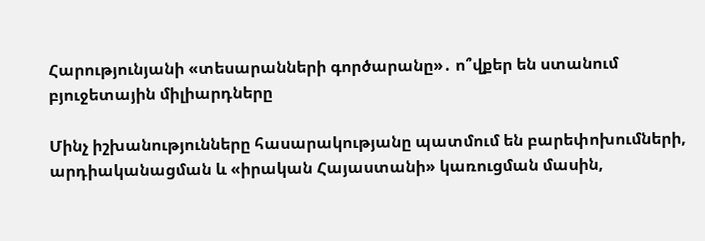Հարությունյանի «տեսարանների գործարանը»․ ո՞վքեր են ստանում բյուջետային միլիարդները

Մինչ իշխանությունները հասարակությանը պատմում են բարեփոխումների, արդիականացման և «իրական Հայաստանի» կառուցման մասին,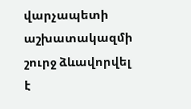վարչապետի աշխատակազմի շուրջ ձևավորվել է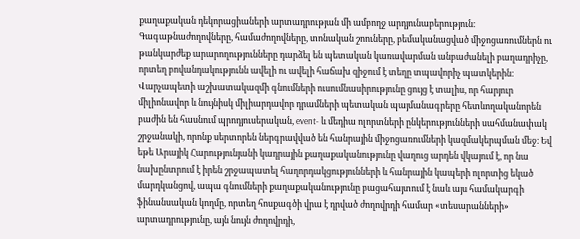քաղաքական դեկորացիաների արտադրության մի ամբողջ արդյունաբերություն։ Գագաթնաժողովները, համաժողովները, տոնական շոուները, բեմականացված միջոցառումներն ու թանկարժեք արարողությունները դարձել են պետական կառավարման անբաժանելի բաղադրիչը, որտեղ բովանդակությունն ավելի ու ավելի հաճախ զիջում է տեղը տպավորիչ պատկերին։ Վարչապետի աշխատակազմի գնումների ուսումնասիրությունը ցույց է տալիս, որ հարյուր միլիոնավոր և նույնիսկ միլիարդավոր դրամների պետական պայմանագրերը հետևողականորեն բաժին են հասնում պրոդյուսերական, event- և մեդիա ոլորտների ընկերությունների սահմանափակ շրջանակի, որոնք սերտորեն ներգրավված են հանրային միջոցառումների կազմակերպման մեջ։ Եվ եթե Արայիկ Հարությունյանի կադրային քաղաքականությունը վաղուց արդեն վկայում է, որ նա նախընտրում է իրեն շրջապատել հաղորդակցությունների և հանրային կապերի ոլորտից եկած մարդկանցով, ապա գնումների քաղաքականությունը բացահայտում է նաև այս համակարգի ֆինանսական կողմը, որտեղ հոսքագծի վրա է դրված ժողովրդի համար «տեսարանների» արտադրությունը, այն նույն ժողովրդի,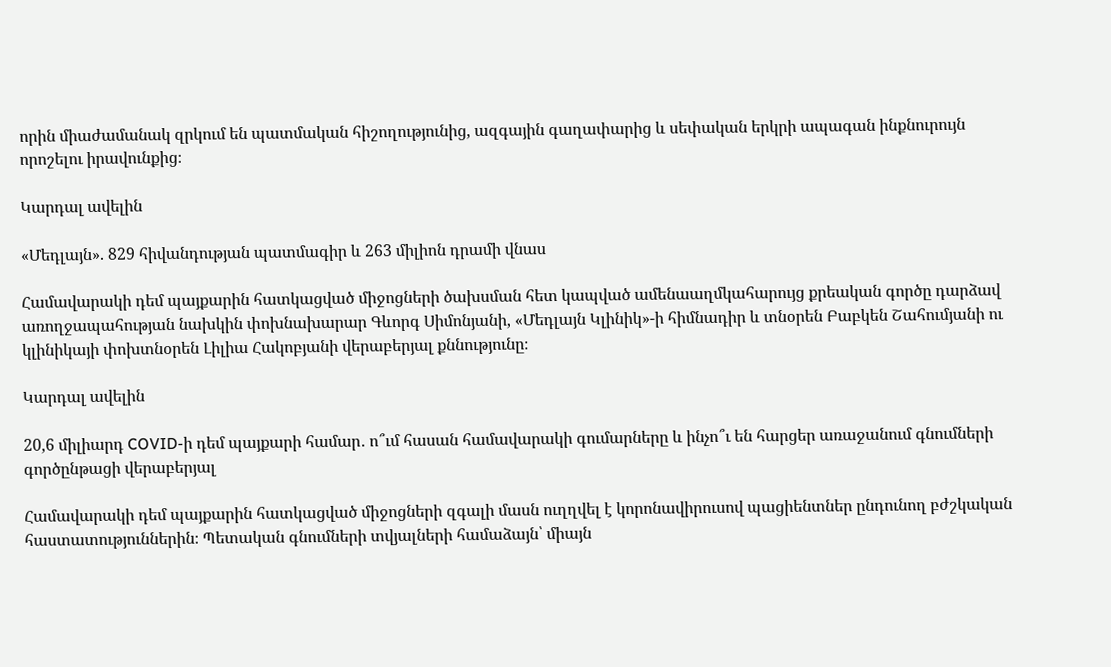որին միաժամանակ զրկում են պատմական հիշողությունից, ազգային գաղափարից և սեփական երկրի ապագան ինքնուրույն որոշելու իրավունքից։

Կարդալ ավելին

«Մեդլայն». 829 հիվանդության պատմագիր և 263 միլիոն դրամի վնաս

Համավարակի դեմ պայքարին հատկացված միջոցների ծախսման հետ կապված ամենաաղմկահարույց քրեական գործը դարձավ առողջապահության նախկին փոխնախարար Գևորգ Սիմոնյանի, «Մեդլայն Կլինիկ»-ի հիմնադիր և տնօրեն Բաբկեն Շահումյանի ու կլինիկայի փոխտնօրեն Լիլիա Հակոբյանի վերաբերյալ քննությունը։

Կարդալ ավելին

20,6 միլիարդ COVID-ի դեմ պայքարի համար․ ո՞ւմ հասան համավարակի գումարները և ինչո՞ւ են հարցեր առաջանում գնումների գործընթացի վերաբերյալ

Համավարակի դեմ պայքարին հատկացված միջոցների զգալի մասն ուղղվել է կորոնավիրուսով պացիենտներ ընդունող բժշկական հաստատություններին։ Պետական գնումների տվյալների համաձայն՝ միայն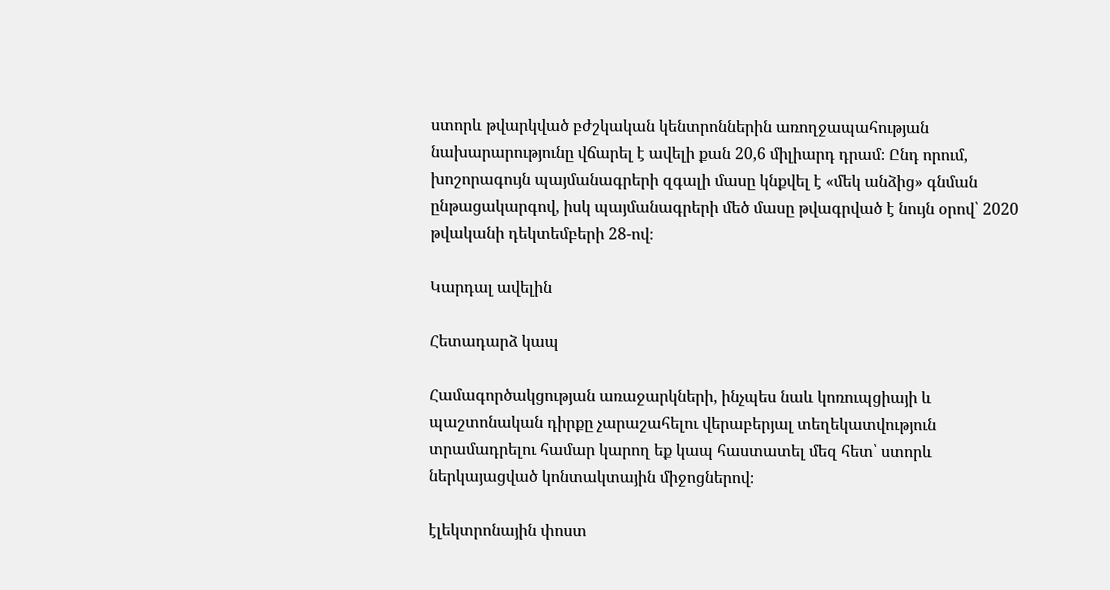ստորև թվարկված բժշկական կենտրոններին առողջապահության նախարարությունը վճարել է ավելի քան 20,6 միլիարդ դրամ։ Ընդ որում, խոշորագույն պայմանագրերի զգալի մասը կնքվել է «մեկ անձից» գնման ընթացակարգով, իսկ պայմանագրերի մեծ մասը թվագրված է նույն օրով՝ 2020 թվականի դեկտեմբերի 28-ով։

Կարդալ ավելին

Հետադարձ կապ

Համագործակցության առաջարկների, ինչպես նաև կոռուպցիայի և պաշտոնական դիրքը չարաշահելու վերաբերյալ տեղեկատվություն տրամադրելու համար կարող եք կապ հաստատել մեզ հետ՝ ստորև ներկայացված կոնտակտային միջոցներով։

էլեկտրոնային փոստ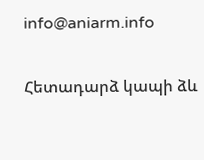info@aniarm.info

Հետադարձ կապի ձև